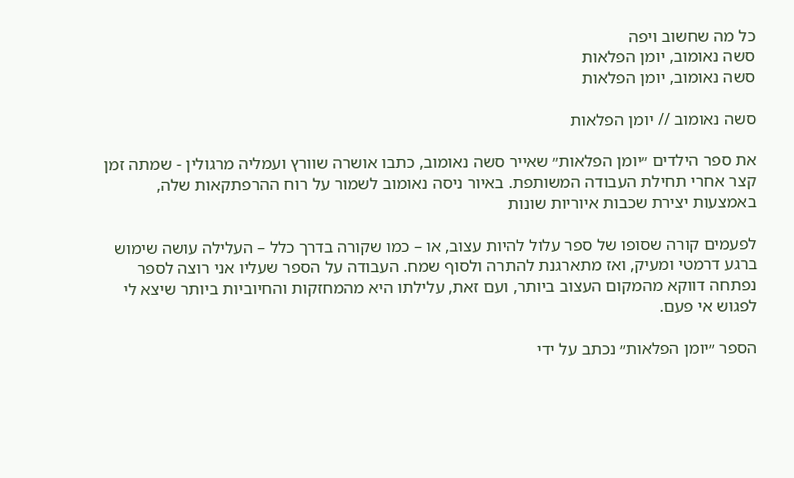כל מה שחשוב ויפה
סשה נאומוב, יומן הפלאות
סשה נאומוב, יומן הפלאות

סשה נאומוב // יומן הפלאות

את ספר הילדים ״יומן הפלאות״ שאייר סשה נאומוב, כתבו אושרה שוורץ ועמליה מרגולין - שמתה זמן קצר אחרי תחילת העבודה המשותפת. באיור ניסה נאומוב לשמור על רוח ההרפתקאות שלה, באמצעות יצירת שכבות איוריות שונות

לפעמים קורה שסופו של ספר עלול להיות עצוב, או – כמו שקורה בדרך כלל – העלילה עושה שימוש ברגע דרמטי ומעיק, ואז מתארגנת להתרה ולסוף שמח. העבודה על הספר שעליו אני רוצה לספר נפתחה דווקא מהמקום העצוב ביותר, ועם זאת, עלילתו היא מהמחזקות והחיוביות ביותר שיצא לי לפגוש אי פעם.

הספר ״יומן הפלאות״ נכתב על ידי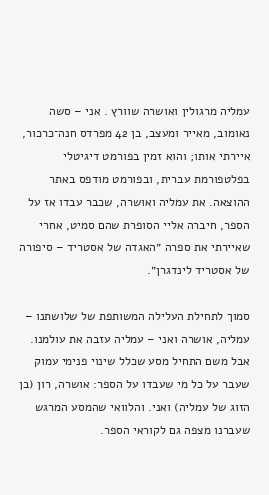עמליה מרגולין ואושרה שוורץ . אני – סשה נאומוב, מאייר ומעצב, בן 42 מפרדס חנה־כרכור, איירתי אותו; והוא זמין בפורמט דיגיטלי בפלטפורמת עברית, ובפורמט מודפס באתר ההוצאה. את עמליה ואושרה, שכבר עבדו אז על הספר, חיברה אליי הסופרת שהם סמיט, אחרי שאיירתי את ספרה ״האגדה של אסטריד – סיפורה של אסטריד לינדגרן״.

סמוך לתחילת העלילה המשותפת של שלושתנו – עמליה, אושרה ואני – עמליה עזבה את עולמנו. אבל משם התחיל מסע שכלל שינוי פנימי עמוק שעבר על כל מי שעבדו על הספר: אושרה, רון (בן הזוג של עמליה) ואני. והלוואי שהמסע המרגש שעברנו מצפה גם לקוראי הספר.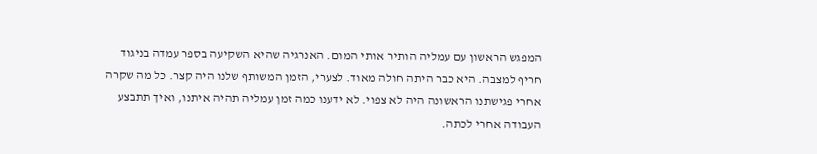המפגש הראשון עם עמליה הותיר אותי המום. האנרגיה שהיא השקיעה בספר עמדה בניגוד חריף למצבה. היא כבר היתה חולה מאוד. לצערי, הזמן המשותף שלנו היה קצר. כל מה שקרה אחרי פגישתנו הראשונה היה לא צפוי. לא ידענו כמה זמן עמליה תהיה איתנו, ואיך תתבצע העבודה אחרי לכתה.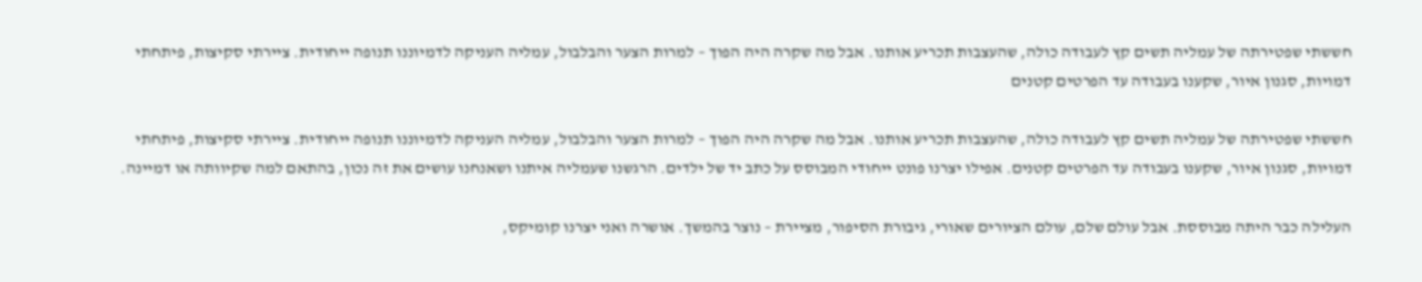חששתי שפטירתה של עמליה תשים קץ לעבודה כולה, שהעצבות תכריע אותנו. אבל מה שקרה היה הפוך – למרות הצער והבלבול, עמליה העניקה לדמיוננו תנופה ייחודית. ציירתי סקיצות, פיתחתי דמויות, סגנון איור, שקענו בעבודה עד הפרטים קטנים

חששתי שפטירתה של עמליה תשים קץ לעבודה כולה, שהעצבות תכריע אותנו. אבל מה שקרה היה הפוך – למרות הצער והבלבול, עמליה העניקה לדמיוננו תנופה ייחודית. ציירתי סקיצות, פיתחתי דמויות, סגנון איור, שקענו בעבודה עד הפרטים קטנים. אפילו יצרנו פונט ייחודי המבוסס על כתב יד של ילדים. הרגשנו שעמליה איתנו ושאנחנו עושים את זה נכון, בהתאם למה שקיוותה או דמיינה.

העלילה כבר היתה מבוססת. אבל עולם שלם, עולם הציורים שאורי, גיבורת הסיפור, מציירת – נוצר בהמשך. אושרה ואני יצרנו קומיקס,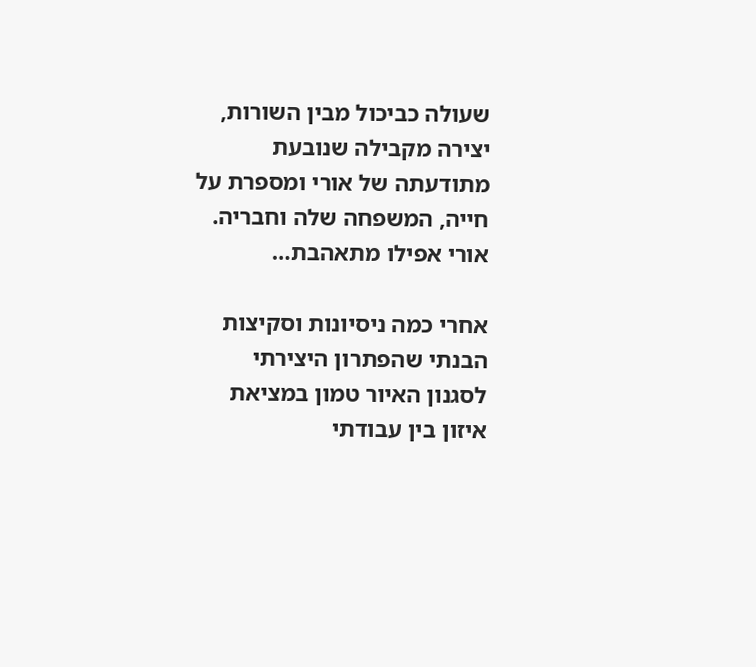שעולה כביכול מבין השורות, יצירה מקבילה שנובעת מתודעתה של אורי ומספרת על חייה, המשפחה שלה וחבריה. אורי אפילו מתאהבת…

אחרי כמה ניסיונות וסקיצות הבנתי שהפתרון היצירתי לסגנון האיור טמון במציאת איזון בין עבודתי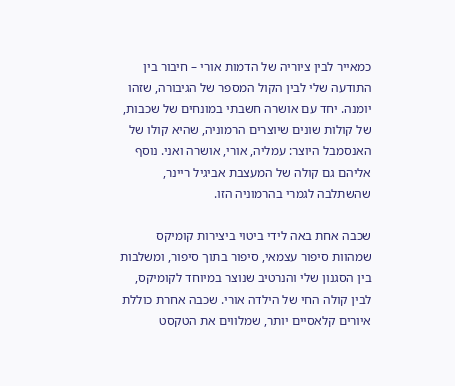כמאייר לבין ציוריה של הדמות אורי – חיבור בין התודעה שלי לבין הקול המספר של הגיבורה, שזהו יומנה. יחד עם אושרה חשבתי במונחים של שכבות, של קולות שונים שיוצרים הרמוניה, שהיא קולו של האנסמבל היוצר: עמליה, אורי, אושרה ואני. נוסף אליהם גם קולה של המעצבת אביגיל ריינר, שהשתלבה לגמרי בהרמוניה הזו.

שכבה אחת באה לידי ביטוי ביצירות קומיקס שמהוות סיפור עצמאי, סיפור בתוך סיפור, ומשלבות בין הסגנון שלי והנרטיב שנוצר במיוחד לקומיקס, לבין קולה החי של הילדה אורי. שכבה אחרת כוללת איורים קלאסיים יותר, שמלווים את הטקסט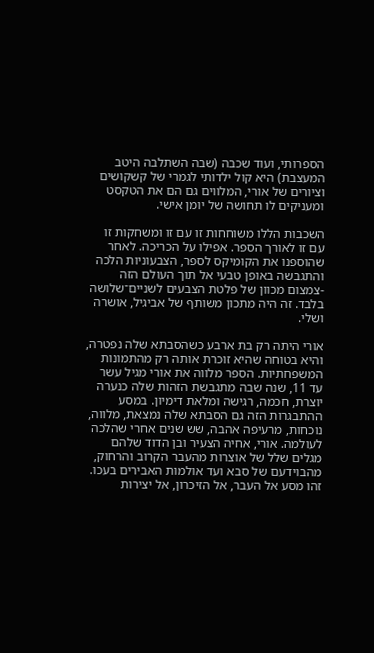הספרותי, ועוד שכבה (שבה השתלבה היטב המעצבת) היא קול ילדותי לגמרי של קשקושים וציורים של אורי, המלווים גם הם את הטקסט ומעניקים לו תחושה של יומן אישי.

השכבות הללו משוחחות זו עם זו ומשחקות זו עם זו לאורך הספר. אפילו על הכריכה. לאחר שהוספנו את הקומיקס לספר, הצבעוניות הלכה והתגבשה באופן טבעי אל תוך העולם הזה -צמצום מכוון של פלטת הצבעים לשניים־שלושה בלבד. זה היה מתכון משותף של אביגיל, אושרה ושלי.

אורי היתה רק בת ארבע כשהסבתא שלה נפטרה, והיא בטוחה שהיא זוכרת אותה רק מהתמונות המשפחתיות. הספר מלווה את אורי מגיל עשר עד 11, שנה שבה מתגבשת הזהות שלה כנערה יוצרת, חכמה, רגישה ומלאת דימיון. במסע ההתבגרות הזה גם הסבתא שלה נמצאת, מלווה, נוכחות, מרעיפה אהבה, שש שנים אחרי שהלכה לעולמה. אורי, אחיה הצעיר ובן הדוד שלהם מגלים שלל של אוצרות מהעבר הקרוב והרחוק, מהבוידעם של סבא ועד אולמות האבירים בעכו. זהו מסע אל העבר, אל הזיכרון, אל יצירות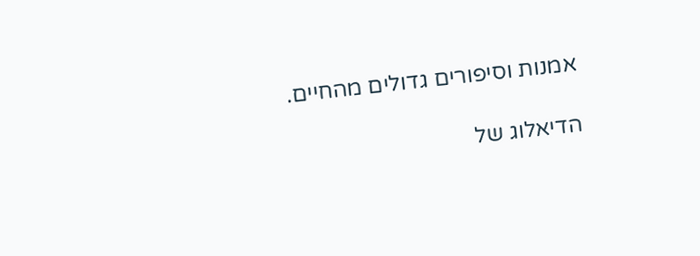אמנות וסיפורים גדולים מהחיים.

הדיאלוג של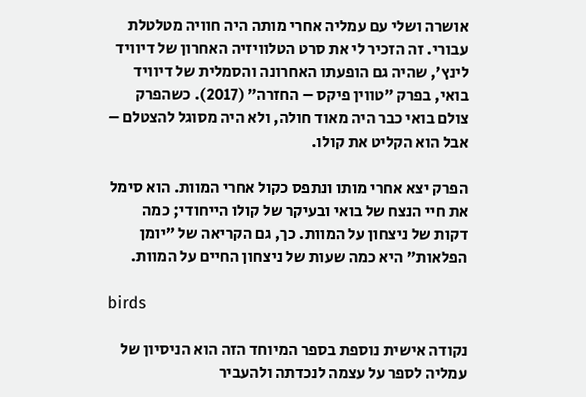אושרה ושלי עם עמליה אחרי מותה היה חוויה מטלטלת עבורי. זה הזכיר לי את סרט הטלוויזיה האחרון של דיוויד לינץ׳, שהיה גם הופעתו האחרונה והסמלית של דיוויד בואי, בפרק ״טווין פיקס – החזרה״ (2017). כשהפרק צולם בואי כבר היה מאוד חולה, ולא היה מסוגל להצטלם – אבל הוא הקליט את קולו.

הפרק יצא אחרי מותו ונתפס כקול אחרי המוות. הוא סימל את חיי הנצח של בואי ובעיקר של קולו הייחודי; כמה דקות של ניצחון על המוות. כך, גם הקריאה של ״יומן הפלאות״ היא כמה שעות של ניצחון החיים על המוות.

birds

נקודה אישית נוספת בספר המיוחד הזה הוא הניסיון של עמליה לספר על עצמה לנכדתה ולהעביר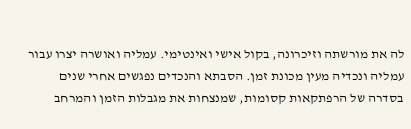לה את מורשתה וזיכרונה, בקול אישי ואינטימי. עמליה ואושרה יצרו עבור עמליה ונכדיה מעין מכונת זמן. הסבתא והנכדים נפגשים אחרי שנים בסדרה של הרפתקאות קסומות, שמנצחות את מגבלות הזמן והמרחב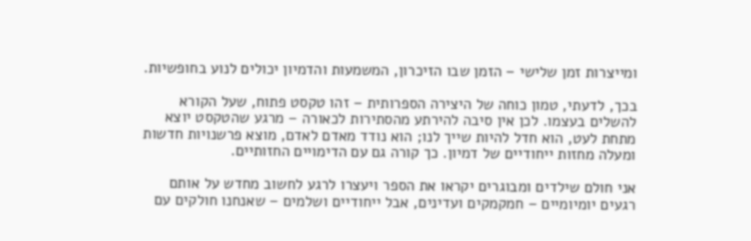ומייצרות זמן שלישי – הזמן שבו הזיכרון, המשמעות והדמיון יכולים לנוע בחופשיות.

בכך, לדעתי, טמון כוחה של היצירה הספרותית – זהו טקסט פתוח, שעל הקורא להשלים בעצמו. לכן אין סיבה להירתע מהסתירות לכאורה – מרגע שהטקסט יוצא מתחת לעט, הוא חדל להיות שייך לנו; הוא נודד מאדם לאדם, מוצא פרשנויות חדשות ומעלה מחזות ייחודיים של דמיון. כך קורה גם עם הדימויים החזותיים.

אני חולם שילדים ומבוגרים יקראו את הספר ויעצרו לרגע לחשוב מחדש על אותם רגעים יומיומיים – חמקמקים ועדינים, אבל ייחודיים ושלמים – שאנחנו חולקים עם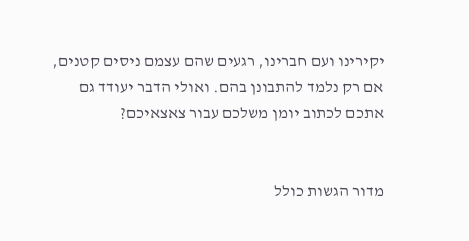יקירינו ועם חברינו, רגעים שהם עצמם ניסים קטנים, אם רק נלמד להתבונן בהם. ואולי הדבר יעודד גם אתכם לכתוב יומן משלכם עבור צאצאיכם?


מדור הגשות כולל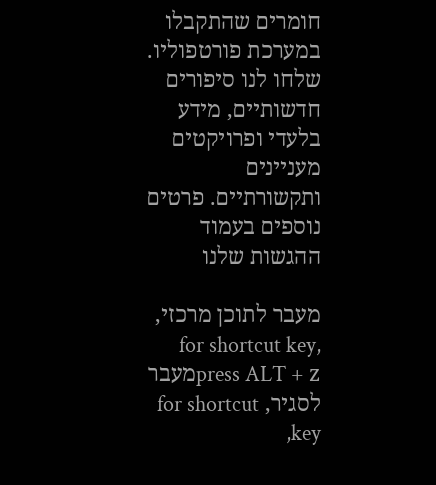חומרים שהתקבלו במערכת פורטפוליו. שלחו לנו סיפורים חדשותיים, מידע בלעדי ופרויקטים מעניינים ותקשורתיים. פרטים נוספים בעמוד ההגשות שלנו

מעבר לתוכן מרכזי, for shortcut key, press ALT + zמעבר לסגיר, for shortcut key,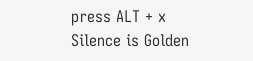press ALT + x
Silence is Golden